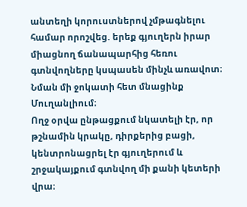անտեղի կորուստներով չմթագնելու համար որոշվեց. երեք գյուղերն իրար միացնող ճանապարհից հեռու գտնվողները կսպասեն մինչև առավոտ։ Նման մի ջոկատի հետ մնացինք Մուղանլիում։
Ողջ օրվա ընթացքում նկատելի էր, որ թշնամին կրակը, դիրքերից բացի, կենտրոնացրել էր գյուղերում և շրջակայքում գտնվող մի քանի կետերի վրա։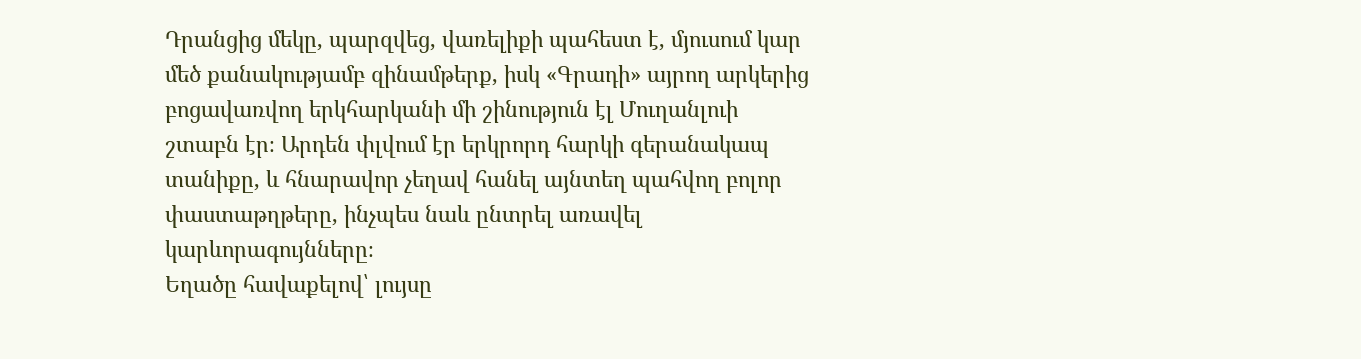Դրանցից մեկը, պարզվեց, վառելիքի պահեստ է, մյուսում կար մեծ քանակությամբ զինամթերք, իսկ «Գրադի» այրող արկերից բոցավառվող երկհարկանի մի շինություն էլ Մուղանլուի շտաբն էր։ Արդեն փլվում էր երկրորդ հարկի գերանակապ տանիքը, և հնարավոր չեղավ հանել այնտեղ պահվող բոլոր փաստաթղթերը, ինչպես նաև ընտրել առավել կարևորագույնները։
Եղածը հավաքելով՝ լույսը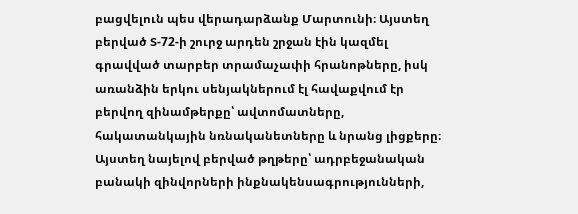բացվելուն պես վերադարձանք Մարտունի։ Այստեղ բերված Տ-72-ի շուրջ արդեն շրջան էին կազմել գրավված տարբեր տրամաչափի հրանոթները, իսկ առանձին երկու սենյակներում էլ հավաքվում էր բերվող զինամթերքը՝ ավտոմատները, հակատանկային նռնականետները և նրանց լիցքերը։ Այստեղ նայելով բերված թղթերը՝ ադրբեջանական բանակի զինվորների ինքնակենսագրությունների,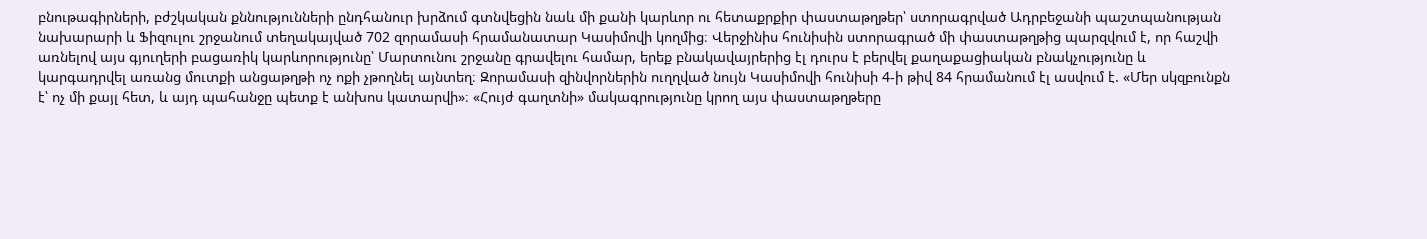բնութագիրների, բժշկական քննությունների ընդհանուր խրձում գտնվեցին նաև մի քանի կարևոր ու հետաքրքիր փաստաթղթեր՝ ստորագրված Ադրբեջանի պաշտպանության նախարարի և Ֆիզուլու շրջանում տեղակայված 702 զորամասի հրամանատար Կասիմովի կողմից։ Վերջինիս հունիսին ստորագրած մի փաստաթղթից պարզվում է, որ հաշվի առնելով այս գյուղերի բացառիկ կարևորությունը՝ Մարտունու շրջանը գրավելու համար, երեք բնակավայրերից էլ դուրս է բերվել քաղաքացիական բնակչությունը և կարգադրվել առանց մուտքի անցաթղթի ոչ ոքի չթողնել այնտեղ։ Զորամասի զինվորներին ուղղված նույն Կասիմովի հունիսի 4-ի թիվ 84 հրամանում էլ ասվում է. «Մեր սկզբունքն է՝ ոչ մի քայլ հետ, և այդ պահանջը պետք է անխոս կատարվի»։ «Հույժ գաղտնի» մակագրությունը կրող այս փաստաթղթերը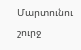Մարտունու շուրջ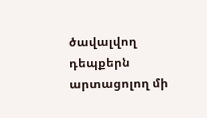ծավալվող դեպքերն արտացոլող մի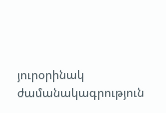յուրօրինակ ժամանակագրություն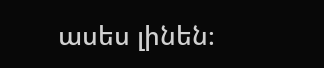ասես լինեն։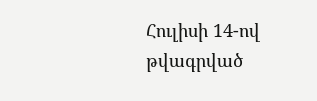Հուլիսի 14-ով թվագրված